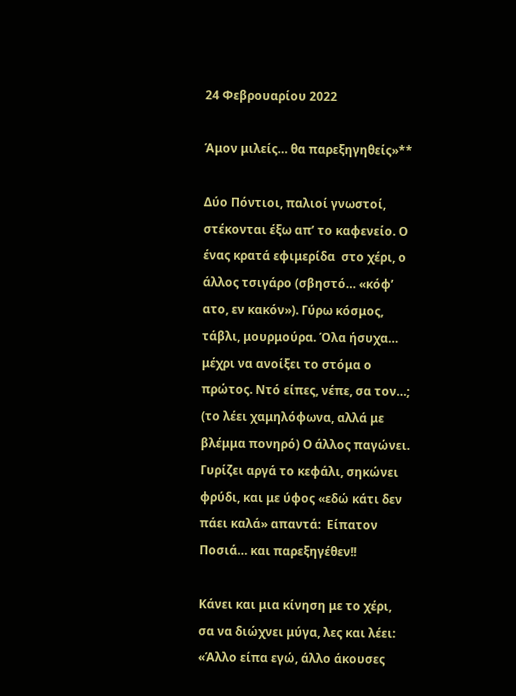24 Φεβρουαρίου 2022

Άμον μιλείς… θα παρεξηγηθείς»**

Δύο Πόντιοι, παλιοί γνωστοί, στέκονται έξω απ’ το καφενείο. Ο ένας κρατά εφιμερίδα  στο χέρι, ο άλλος τσιγάρο (σβηστό… «κόφ’ ατο, εν κακόν»). Γύρω κόσμος, τάβλι, μουρμούρα. Όλα ήσυχα… μέχρι να ανοίξει το στόμα ο πρώτος. Ντό είπες, νέπε, σα τον…; (το λέει χαμηλόφωνα, αλλά με βλέμμα πονηρό) Ο άλλος παγώνει. Γυρίζει αργά το κεφάλι, σηκώνει φρύδι, και με ύφος «εδώ κάτι δεν πάει καλά» απαντά:  Είπατον Ποσιά… και παρεξηγέθεν!!

Κάνει και μια κίνηση με το χέρι, σα να διώχνει μύγα, λες και λέει: «Άλλο είπα εγώ, άλλο άκουσες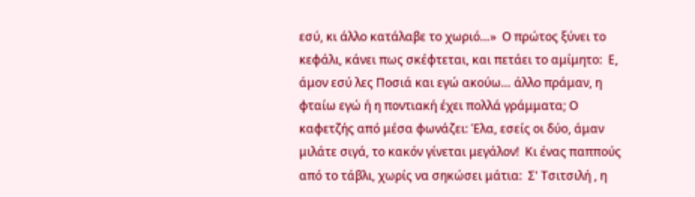εσύ, κι άλλο κατάλαβε το χωριό…»  Ο πρώτος ξύνει το κεφάλι, κάνει πως σκέφτεται, και πετάει το αμίμητο:  Ε, άμον εσύ λες Ποσιά και εγώ ακούω… άλλο πράμαν, η φταίω εγώ ή η ποντιακή έχει πολλά γράμματα; Ο καφετζής από μέσα φωνάζει: Έλα, εσείς οι δύο, άμαν μιλάτε σιγά, το κακόν γίνεται μεγάλον!  Κι ένας παππούς από το τάβλι, χωρίς να σηκώσει μάτια:  Σ' Τσιτσιλή , η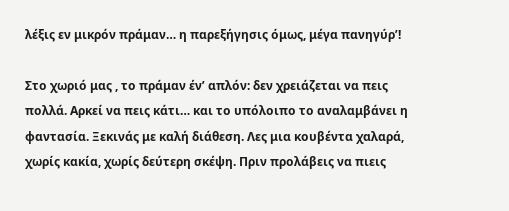λέξις εν μικρόν πράμαν… η παρεξήγησις όμως, μέγα πανηγύρ’!

Στο χωριό μας , το πράμαν έν’ απλόν: δεν χρειάζεται να πεις πολλά. Αρκεί να πεις κάτι… και το υπόλοιπο το αναλαμβάνει η φαντασία. Ξεκινάς με καλή διάθεση. Λες μια κουβέντα χαλαρά, χωρίς κακία, χωρίς δεύτερη σκέψη. Πριν προλάβεις να πιεις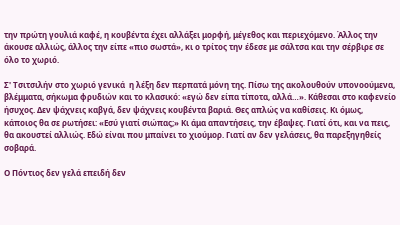την πρώτη γουλιά καφέ, η κουβέντα έχει αλλάξει μορφή, μέγεθος και περιεχόμενο. Άλλος την άκουσε αλλιώς, άλλος την είπε «πιο σωστά», κι ο τρίτος την έδεσε με σάλτσα και την σέρβιρε σε όλο το χωριό.

Σ' Τσιτσιλήν στο χωριό γενικά  η λέξη δεν περπατά μόνη της. Πίσω της ακολουθούν υπονοούμενα, βλέμματα, σήκωμα φρυδιών και το κλασικό: «εγώ δεν είπα τίποτα, αλλά…». Κάθεσαι στο καφενείο ήσυχος. Δεν ψάχνεις καβγά, δεν ψάχνεις κουβέντα βαριά. Θες απλώς να καθίσεις. Κι όμως, κάποιος θα σε ρωτήσει: «Εσύ γιατί σιώπας;» Κι άμα απαντήσεις, την έβαψες. Γιατί ότι, και να πεις, θα ακουστεί αλλιώς. Εδώ είναι που μπαίνει το χιούμορ. Γιατί αν δεν γελάσεις, θα παρεξηγηθείς σοβαρά.

Ο Πόντιος δεν γελά επειδή δεν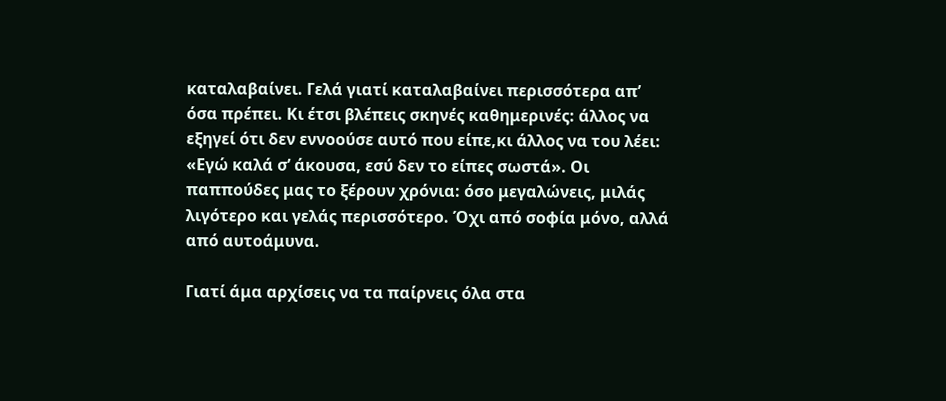καταλαβαίνει. Γελά γιατί καταλαβαίνει περισσότερα απ’ όσα πρέπει. Κι έτσι βλέπεις σκηνές καθημερινές: άλλος να εξηγεί ότι δεν εννοούσε αυτό που είπε,κι άλλος να του λέει: «Εγώ καλά σ’ άκουσα, εσύ δεν το είπες σωστά». Οι παππούδες μας το ξέρουν χρόνια: όσο μεγαλώνεις, μιλάς λιγότερο και γελάς περισσότερο. Όχι από σοφία μόνο, αλλά από αυτοάμυνα.

Γιατί άμα αρχίσεις να τα παίρνεις όλα στα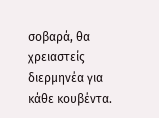σοβαρά, θα χρειαστείς διερμηνέα για κάθε κουβέντα.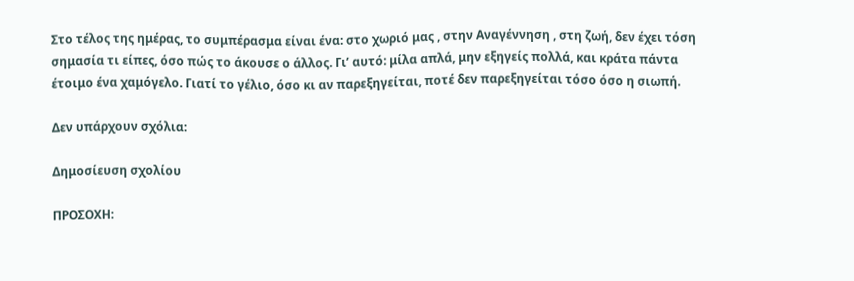Στο τέλος της ημέρας, το συμπέρασμα είναι ένα: στο χωριό μας , στην Αναγέννηση , στη ζωή, δεν έχει τόση σημασία τι είπες, όσο πώς το άκουσε ο άλλος. Γι’ αυτό: μίλα απλά, μην εξηγείς πολλά, και κράτα πάντα έτοιμο ένα χαμόγελο. Γιατί το γέλιο, όσο κι αν παρεξηγείται, ποτέ δεν παρεξηγείται τόσο όσο η σιωπή.

Δεν υπάρχουν σχόλια:

Δημοσίευση σχολίου

ΠΡΟΣΟΧΗ: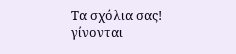Τα σχόλια σας!
γίνονται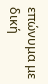επώνυμα με δική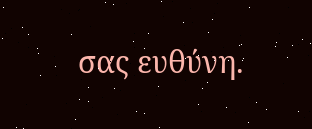σας ευθύνη.